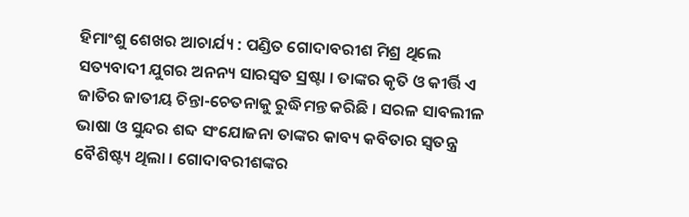ହିମାଂଶୁ ଶେଖର ଆଚାର୍ଯ୍ୟ : ପଣ୍ଡିତ ଗୋଦାବରୀଶ ମିଶ୍ର ଥିଲେ ସତ୍ୟବାଦୀ ଯୁଗର ଅନନ୍ୟ ସାରସ୍ୱତ ସ୍ରଷ୍ଟା । ତାଙ୍କର କୃତି ଓ କୀର୍ତ୍ତି ଏ ଜାତିର ଜାତୀୟ ଚିନ୍ତା-ଚେତନାକୁ ରୁଦ୍ଧିମନ୍ତ କରିଛି । ସରଳ ସାବଲୀଳ ଭାଷା ଓ ସୁନ୍ଦର ଶବ୍ଦ ସଂଯୋଜନା ତାଙ୍କର କାବ୍ୟ କବିତାର ସ୍ୱତନ୍ତ୍ର ବୈଶିଷ୍ଟ୍ୟ ଥିଲା । ଗୋଦାବରୀଶଙ୍କର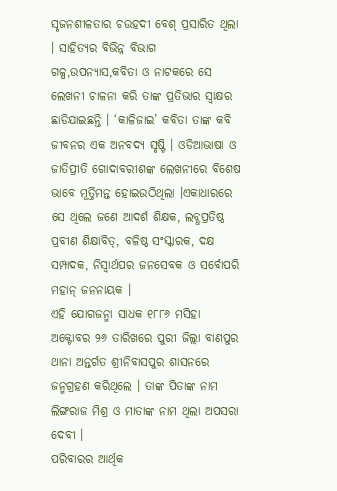ସୃଜନଶୀଳତାର ଚଉହଦୀ ବେଶ୍ ପ୍ରସାରିତ ଥିଲା । ସାହିତ୍ୟର ବିଭିନ୍ନ ବିଭାଗ ଗଳ୍ପ,ଉପନ୍ୟାସ,କବିତା ଓ ନାଟକରେ ସେ ଲେଖନୀ ଚାଳନା କରି ତାଙ୍କ ପ୍ରତିଭାର ସ୍ୱାକ୍ଷର ଛାଡିଯାଇଛନ୍ତି । ‘କାଳିଜାଇ’ କବିତା ତାଙ୍କ କବି ଜୀବନର ଏକ ଅନବଦ୍ୟ ସୃଷ୍ଟି । ଓଡିଆଭାଷା ଓ ଜାତିପ୍ରୀତି ଗୋଦାବରୀଶଙ୍କ ଲେଖନୀରେ ବିଶେଷ ଭାବେ ମୂର୍ତ୍ତିମନ୍ତ ହୋଇଉଠିଥିଲା ।ଏକାଧାରରେ ସେ ଥିଲେ ଜଣେ ଆଦର୍ଶ ଶିକ୍ଷକ, ଲବ୍ଧପ୍ରତିଷ୍ଠ ପ୍ରବୀଣ ଶିକ୍ଷାବିତ୍, ବଳିଷ୍ଠ ସଂସ୍କାରକ, ଦକ୍ଷ ସମ୍ପାଦକ, ନିସ୍ୱାର୍ଥପର ଜନସେବକ ଓ ସର୍ବୋପରି ମହାନ୍ ଜନନାୟକ ।
ଏହି ଯୋଗଜନ୍ମା ସାଧକ ୧୮୮୬ ମସିହା ଅକ୍ଟୋବର ୨୬ ତାରିଖରେ ପୁରୀ ଜିଲ୍ଲା ବାଣପୁର ଥାନା ଅନ୍ତର୍ଗତ ଶ୍ରୀନିବାସପୁର ଶାସନରେ ଜନ୍ମଗ୍ରହଣ କରିଥିଲେ । ତାଙ୍କ ପିତାଙ୍କ ନାମ ଲିଙ୍ଗରାଜ ମିଶ୍ର ଓ ମାତାଙ୍କ ନାମ ଥିଲା ଅପସରା ଦେବୀ ।
ପରିବାରର ଆର୍ଥିକ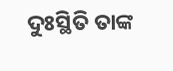ଦୁଃସ୍ଥିତି ତାଙ୍କ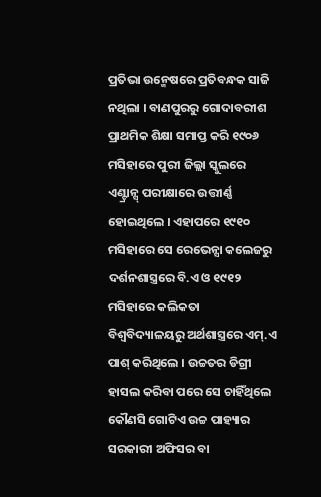ପ୍ରତିଭା ଉନ୍ମେଷରେ ପ୍ରତିବନ୍ଧକ ସାଜି ନଥିଲା । ବାଣପୁରରୁ ଗୋଦାବରୀଶ ପ୍ରାଥମିକ ଶିକ୍ଷା ସମାପ୍ତ କରି ୧୯୦୬ ମସିହାରେ ପୁରୀ ଜିଲ୍ଲା ସ୍କୁଲରେ ଏଣ୍ଟ୍ରାନ୍ସ୍ ପରୀକ୍ଷାରେ ଉତ୍ତୀର୍ଣ୍ଣ ହୋଇଥିଲେ । ଏହାପରେ ୧୯୧୦ ମସିହାରେ ସେ ରେଭେନ୍ସା କଲେଜରୁ ଦର୍ଶନଶାସ୍ତ୍ରରେ ବି.ଏ ଓ ୧୯୧୨ ମସିହାରେ କଲିକତା ବିଶ୍ୱବିଦ୍ୟାଳୟରୁ ଅର୍ଥଶାସ୍ତ୍ରରେ ଏମ୍.ଏ ପାଶ୍ କରିଥିଲେ । ଉଚ୍ଚତର ଡିଗ୍ରୀ ହାସଲ କରିବା ପରେ ସେ ଚାହିଁଥିଲେ କୌଣସି ଗୋଟିଏ ଉଚ୍ଚ ପାହ୍ୟାର ସରକାରୀ ଅଫିସର ବା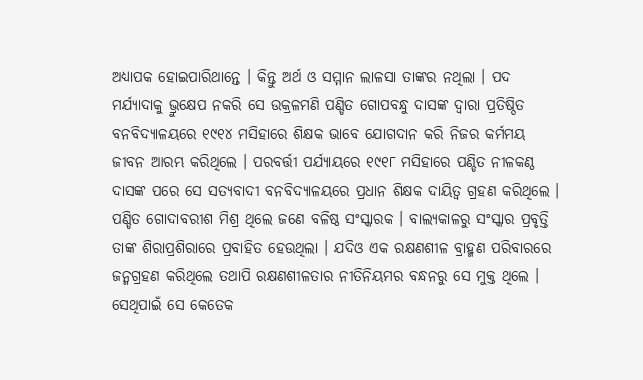ଅଧ୍ୟାପକ ହୋଇପାରିଥାନ୍ତେ । କିନ୍ତୁ ଅର୍ଥ ଓ ସମ୍ମାନ ଲାଳସା ତାଙ୍କର ନଥିଲା । ପଦ ମର୍ଯ୍ୟାଦାକୁ ଭ୍ରୁକ୍ଷେପ ନକରି ସେ ଉକ୍ରଳମଣି ପଣ୍ଡିତ ଗୋପବନ୍ଧୁ ଦାସଙ୍କ ଦ୍ୱାରା ପ୍ରତିଷ୍ଠିତ ବନବିଦ୍ୟାଳୟରେ ୧୯୧୪ ମସିହାରେ ଶିକ୍ଷକ ଭାବେ ଯୋଗଦାନ କରି ନିଜର କର୍ମମୟ ଜୀବନ ଆରମ୍ଭ କରିଥିଲେ । ପରବର୍ତ୍ତୀ ପର୍ଯ୍ୟାୟରେ ୧୯୧୮ ମସିହାରେ ପଣ୍ଡିତ ନୀଳକଣ୍ଠ ଦାସଙ୍କ ପରେ ସେ ସତ୍ୟବାଦୀ ବନବିଦ୍ୟାଳୟରେ ପ୍ରଧାନ ଶିକ୍ଷକ ଦାୟିତ୍ୱ ଗ୍ରହଣ କରିଥିଲେ ।
ପଣ୍ଡିତ ଗୋଦାବରୀଶ ମିଶ୍ର ଥିଲେ ଜଣେ ବଳିଷ୍ଠ ସଂସ୍କାରକ । ବାଲ୍ୟକାଳରୁ ସଂସ୍କାର ପ୍ରବୃତ୍ତି ତାଙ୍କ ଶିରାପ୍ରଶିରାରେ ପ୍ରବାହିତ ହେଉଥିଲା । ଯଦିଓ ଏକ ରକ୍ଷଣଶୀଳ ବ୍ରାହ୍ମଣ ପରିବାରରେ ଜନ୍ମଗ୍ରହଣ କରିଥିଲେ ତଥାପି ରକ୍ଷଣଶୀଳତାର ନୀତିନିୟମର ବନ୍ଧନରୁ ସେ ମୁକ୍ତ ଥିଲେ । ସେଥିପାଇଁ ସେ କେତେକ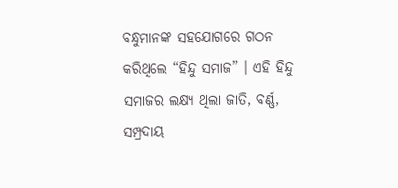ବନ୍ଧୁମାନଙ୍କ ସହଯୋଗରେ ଗଠନ କରିଥିଲେ “ହିନ୍ଦୁ ସମାଜ” । ଏହି ହିନ୍ଦୁ ସମାଜର ଲକ୍ଷ୍ୟ ଥିଲା ଜାତି, ବର୍ଣ୍ଣ, ସମ୍ପ୍ରଦାୟ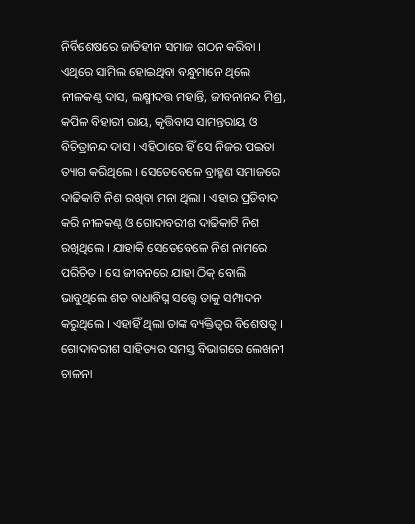ନିର୍ବିଶେଷରେ ଜାତିହୀନ ସମାଜ ଗଠନ କରିବା । ଏଥିରେ ସାମିଲ ହୋଇଥିବା ବନ୍ଧୁମାନେ ଥିଲେ ନୀଳକଣ୍ଠ ଦାସ, ଲକ୍ଷ୍ମୀଦତ୍ତ ମହାନ୍ତି, ଜୀବନାନନ୍ଦ ମିଶ୍ର, କପିଳ ବିହାରୀ ରାୟ, କୃତ୍ତିବାସ ସାମନ୍ତରାୟ ଓ ବିଚିତ୍ରାନନ୍ଦ ଦାସ । ଏହିଠାରେ ହିଁ ସେ ନିଜର ପଇତା ତ୍ୟାଗ କରିଥିଲେ । ସେତେବେଳେ ବ୍ରାହ୍ମଣ ସମାଜରେ ଦାଢିକାଟି ନିଶ ରଖିବା ମନା ଥିଲା । ଏହାର ପ୍ରତିବାଦ କରି ନୀଳକଣ୍ଠ ଓ ଗୋଦାବରୀଶ ଦାଢିକାଟି ନିଶ ରଖିଥିଲେ । ଯାହାକି ସେତେବେଳେ ନିଶ ନାମରେ ପରିଚିତ । ସେ ଜୀବନରେ ଯାହା ଠିକ୍ ବୋଲି ଭାବୁଥିଲେ ଶତ ବାଧାବିଘ୍ନ ସତ୍ତ୍ୱେ ତାକୁ ସମ୍ପାଦନ କରୁଥିଲେ । ଏହାହିଁ ଥିଲା ତାଙ୍କ ବ୍ୟକ୍ତିତ୍ୱର ବିଶେଷତ୍ୱ ।
ଗୋଦାବରୀଶ ସାହିତ୍ୟର ସମସ୍ତ ବିଭାଗରେ ଲେଖନୀ ଚାଳନା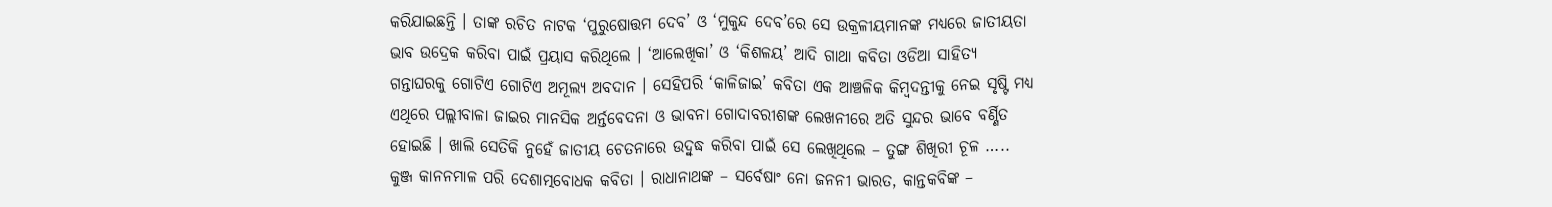କରିଯାଇଛନ୍ତି । ତାଙ୍କ ରଚିତ ନାଟକ ‘ପୁରୁଷୋତ୍ତମ ଦେବ’ ଓ ‘ମୁକୁନ୍ଦ ଦେବ’ରେ ସେ ଉକ୍ରଳୀୟମାନଙ୍କ ମଧ୍ୟରେ ଜାତୀୟତା ଭାବ ଉଦ୍ରେକ କରିବା ପାଇଁ ପ୍ରୟାସ କରିଥିଲେ । ‘ଆଲେଖିକା’ ଓ ‘କିଶଳୟ’ ଆଦି ଗାଥା କବିତା ଓଡିଆ ସାହିତ୍ୟ ଗନ୍ତାଘରକୁ ଗୋଟିଏ ଗୋଟିଏ ଅମୂଲ୍ୟ ଅବଦାନ । ସେହିପରି ‘କାଳିଜାଇ’ କବିତା ଏକ ଆଞ୍ଚଳିକ କିମ୍ବଦନ୍ତୀକୁ ନେଇ ସୃଷ୍ଟି ମଧ୍ୟ ଏଥିରେ ପଲ୍ଲୀବାଳା ଜାଇର ମାନସିକ ଅର୍ନ୍ତବେଦନା ଓ ଭାବନା ଗୋଦାବରୀଶଙ୍କ ଲେଖନୀରେ ଅତି ସୁନ୍ଦର ଭାବେ ବର୍ଣ୍ଣିତ ହୋଇଛି । ଖାଲି ସେତିକି ନୁହେଁ ଜାତୀୟ ଚେତନାରେ ଉଦ୍ବୁଦ୍ଧ କରିବା ପାଇଁ ସେ ଲେଖିଥିଲେ – ତୁଙ୍ଗ ଶିଖିରୀ ଚୂଳ ….. କୁଞ୍ଜ କାନନମାଳ ପରି ଦେଶାତ୍ମବୋଧକ କବିତା । ରାଧାନାଥଙ୍କ – ସର୍ବେଷାଂ ନୋ ଜନନୀ ଭାରତ, କାନ୍ତକବିଙ୍କ –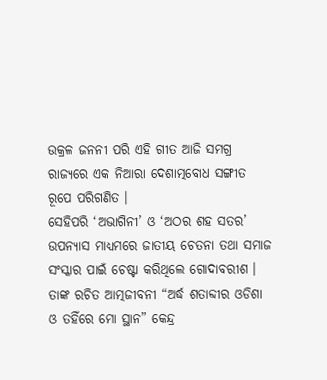ଉକ୍ରଳ ଜନନୀ ପରି ଏହି ଗୀତ ଆଜି ସମଗ୍ର ରାଜ୍ୟରେ ଏକ ନିଆରା ଦେଶାତ୍ମବୋଧ ସଙ୍ଗୀତ ରୂପେ ପରିଗଣିତ ।
ସେହିପରି ‘ଅଭାଗିନୀ’ ଓ ‘ଅଠର ଶହ ସତର’ ଉପନ୍ୟାସ ମାଧ୍ୟମରେ ଜାତୀୟ ଚେତନା ତଥା ସମାଜ ସଂସ୍କାର ପାଇଁ ଚେଷ୍ଟା କରିଥିଲେ ଗୋଦାବରୀଶ । ତାଙ୍କ ରଚିତ ଆତ୍ମଜୀବନୀ “ଅର୍ଦ୍ଧ ଶତାବ୍ଦୀର ଓଡିଶା ଓ ତହିଁରେ ମୋ ସ୍ଥାନ” କେନ୍ଦ୍ର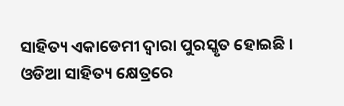ସାହିତ୍ୟ ଏକାଡେମୀ ଦ୍ୱାରା ପୁରସ୍କୃତ ହୋଇଛି । ଓଡିଆ ସାହିତ୍ୟ କ୍ଷେତ୍ରରେ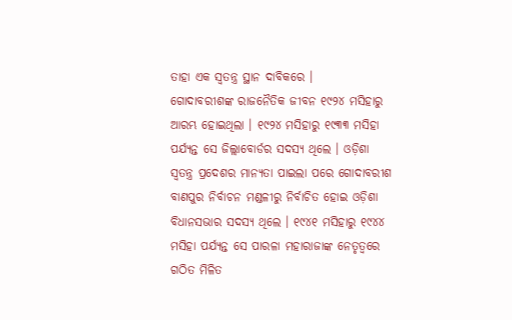ତାହା ଏକ ସ୍ୱତନ୍ତ୍ର ସ୍ଥାନ ଦାବିକରେ ।
ଗୋଦାବରୀଶଙ୍କ ରାଜନୈତିକ ଜୀବନ ୧୯୨୪ ମସିହାରୁ ଆରମ୍ଭ ହୋଇଥିଲା । ୧୯୨୪ ମସିହାରୁ ୧୯୩୩ ମସିହା ପର୍ଯ୍ୟନ୍ତ ସେ ଜିଲ୍ଲାବୋର୍ଡର ସଦସ୍ୟ ଥିଲେ । ଓଡ଼ିଶା ସ୍ୱତନ୍ତ୍ର ପ୍ରଦେଶର ମାନ୍ୟତା ପାଇଲା ପରେ ଗୋଦାବରୀଶ ବାଣପୁର ନିର୍ବାଚନ ମଣ୍ଡଳୀରୁ ନିର୍ବାଚିତ ହୋଇ ଓଡ଼ିଶା ବିଧାନସଭାର ସଦସ୍ୟ ଥିଲେ । ୧୯୪୧ ମସିହାରୁ ୧୯୪୪ ମସିହା ପର୍ଯ୍ୟନ୍ତ ସେ ପାରଳା ମହାରାଜାଙ୍କ ନେତୃତ୍ୱରେ ଗଠିତ ମିଳିତ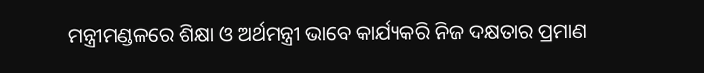ମନ୍ତ୍ରୀମଣ୍ଡଳରେ ଶିକ୍ଷା ଓ ଅର୍ଥମନ୍ତ୍ରୀ ଭାବେ କାର୍ଯ୍ୟକରି ନିଜ ଦକ୍ଷତାର ପ୍ରମାଣ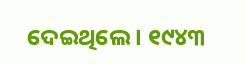ଦେଇଥିଲେ । ୧୯୪୩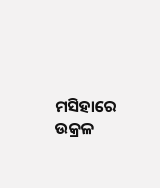ମସିହାରେ ଉକ୍ରଳ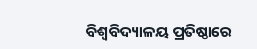ବିଶ୍ୱବିଦ୍ୟାଳୟ ପ୍ରତିଷ୍ଠାରେ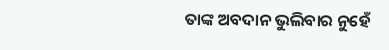ତାଙ୍କ ଅବଦାନ ଭୁଲିବାର ନୁହେଁ